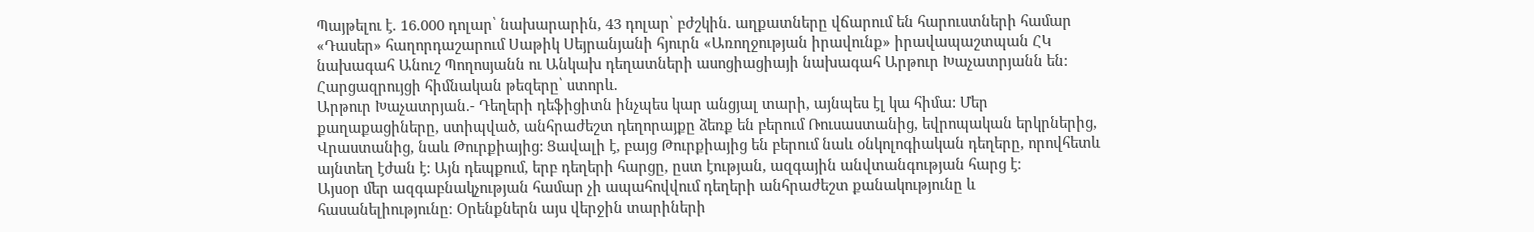Պայթելու է. 16.000 դոլար՝ նախարարին, 43 դոլար՝ բժշկին. աղքատները վճարում են հարուստների համար
«Դասեր» հաղորդաշարում Սաթիկ Սեյրանյանի հյուրն «Առողջության իրավունք» իրավապաշտպան ՀԿ նախագահ Անուշ Պողոսյանն ու Անկախ դեղատների ասոցիացիայի նախագահ Արթուր Խաչատրյանն են:
Հարցազրույցի հիմնական թեզերը՝ ստորև.
Արթուր Խաչատրյան.- Դեղերի դեֆիցիտն ինչպես կար անցյալ տարի, այնպես էլ կա հիմա: Մեր քաղաքացիները, ստիպված, անհրաժեշտ դեղորայքը ձեռք են բերում Ռուսաստանից, եվրոպական երկրներից, Վրաստանից, նաև Թուրքիայից: Ցավալի է, բայց Թուրքիայից են բերում նաև օնկոլոգիական դեղերը, որովհետև այնտեղ էժան է: Այն դեպքում, երբ դեղերի հարցը, ըստ էության, ազգային անվտանգության հարց է։
Այսօր մեր ազգաբնակչության համար չի ապահովվում դեղերի անհրաժեշտ քանակությունը և հասանելիությունը։ Օրենքներն այս վերջին տարիների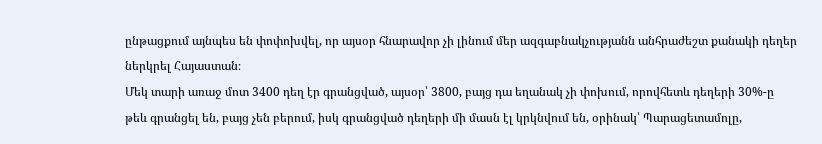ընթացքում այնպես են փոփոխվել, որ այսօր հնարավոր չի լինում մեր ազգաբնակչությանն անհրաժեշտ քանակի դեղեր ներկրել Հայաստան։
Մեկ տարի առաջ մոտ 3400 դեղ էր գրանցված, այսօր՝ 3800, բայց դա եղանակ չի փոխում, որովհետև դեղերի 30%-ը թեև գրանցել են, բայց չեն բերում, իսկ գրանցված դեղերի մի մասն էլ կրկնվում են, օրինակ՝ Պարացետամոլը,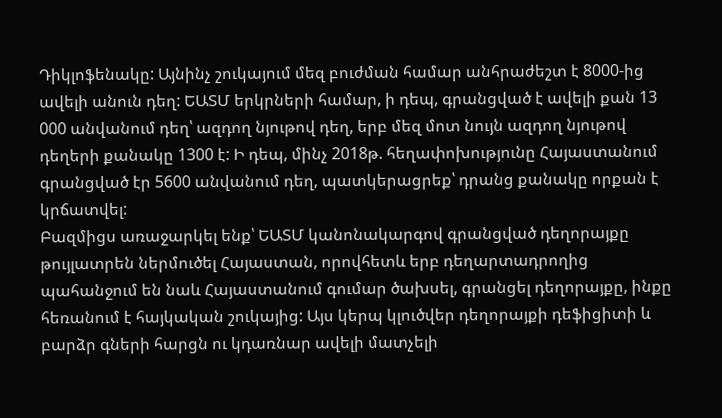Դիկլոֆենակը: Այնինչ շուկայում մեզ բուժման համար անհրաժեշտ է 8000-ից ավելի անուն դեղ: ԵԱՏՄ երկրների համար, ի դեպ, գրանցված է ավելի քան 13 000 անվանում դեղ՝ ազդող նյութով դեղ, երբ մեզ մոտ նույն ազդող նյութով դեղերի քանակը 1300 է: Ի դեպ, մինչ 2018թ. հեղափոխությունը Հայաստանում գրանցված էր 5600 անվանում դեղ, պատկերացրեք՝ դրանց քանակը որքան է կրճատվել:
Բազմիցս առաջարկել ենք՝ ԵԱՏՄ կանոնակարգով գրանցված դեղորայքը թույլատրեն ներմուծել Հայաստան, որովհետև երբ դեղարտադրողից պահանջում են նաև Հայաստանում գումար ծախսել, գրանցել դեղորայքը, ինքը հեռանում է հայկական շուկայից: Այս կերպ կլուծվեր դեղորայքի դեֆիցիտի և բարձր գների հարցն ու կդառնար ավելի մատչելի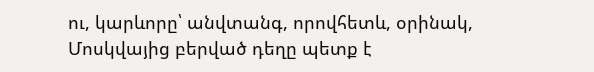ու, կարևորը՝ անվտանգ, որովհետև, օրինակ, Մոսկվայից բերված դեղը պետք է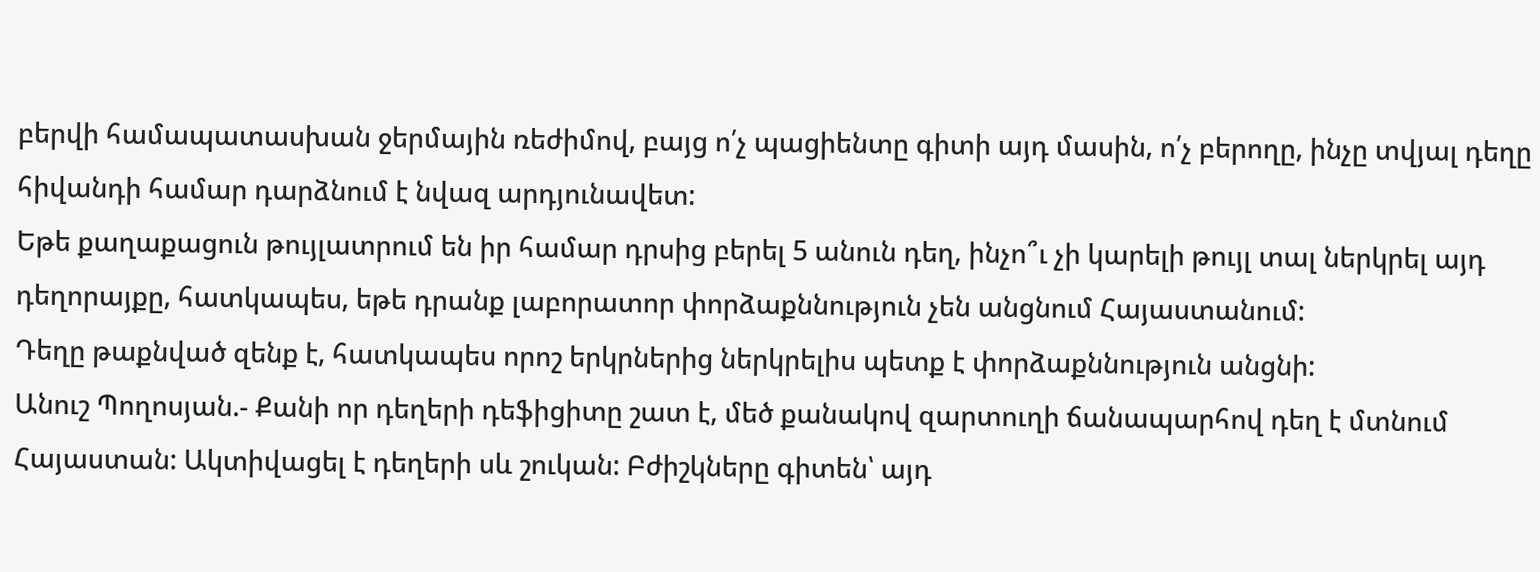բերվի համապատասխան ջերմային ռեժիմով, բայց ո՛չ պացիենտը գիտի այդ մասին, ո՛չ բերողը, ինչը տվյալ դեղը հիվանդի համար դարձնում է նվազ արդյունավետ:
Եթե քաղաքացուն թույլատրում են իր համար դրսից բերել 5 անուն դեղ, ինչո՞ւ չի կարելի թույլ տալ ներկրել այդ դեղորայքը, հատկապես, եթե դրանք լաբորատոր փորձաքննություն չեն անցնում Հայաստանում:
Դեղը թաքնված զենք է, հատկապես որոշ երկրներից ներկրելիս պետք է փորձաքննություն անցնի:
Անուշ Պողոսյան.- Քանի որ դեղերի դեֆիցիտը շատ է, մեծ քանակով զարտուղի ճանապարհով դեղ է մտնում Հայաստան: Ակտիվացել է դեղերի սև շուկան: Բժիշկները գիտեն՝ այդ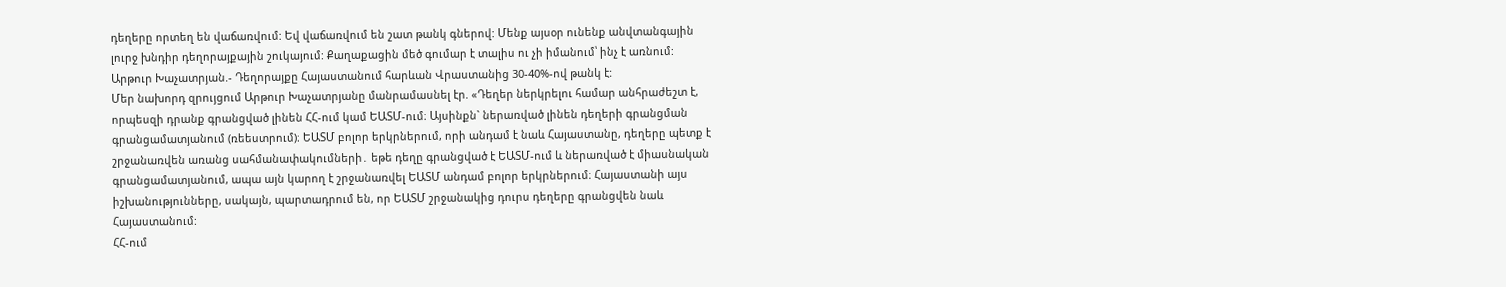դեղերը որտեղ են վաճառվում: Եվ վաճառվում են շատ թանկ գներով: Մենք այսօր ունենք անվտանգային լուրջ խնդիր դեղորայքային շուկայում: Քաղաքացին մեծ գումար է տալիս ու չի իմանում՝ ինչ է առնում:
Արթուր Խաչատրյան.- Դեղորայքը Հայաստանում հարևան Վրաստանից 30-40%-ով թանկ է:
Մեր նախորդ զրույցում Արթուր Խաչատրյանը մանրամասնել էր. «Դեղեր ներկրելու համար անհրաժեշտ է, որպեսզի դրանք գրանցված լինեն ՀՀ-ում կամ ԵԱՏՄ-ում։ Այսինքն` ներառված լինեն դեղերի գրանցման գրանցամատյանում (ռեեստրում)։ ԵԱՏՄ բոլոր երկրներում, որի անդամ է նաև Հայաստանը, դեղերը պետք է շրջանառվեն առանց սահմանափակումների․ եթե դեղը գրանցված է ԵԱՏՄ-ում և ներառված է միասնական գրանցամատյանում, ապա այն կարող է շրջանառվել ԵԱՏՄ անդամ բոլոր երկրներում։ Հայաստանի այս իշխանությունները, սակայն, պարտադրում են, որ ԵԱՏՄ շրջանակից դուրս դեղերը գրանցվեն նաև Հայաստանում:
ՀՀ-ում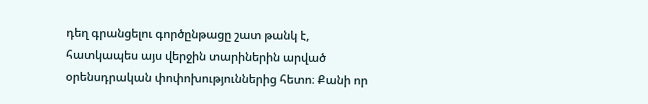դեղ գրանցելու գործընթացը շատ թանկ է, հատկապես այս վերջին տարիներին արված օրենսդրական փոփոխություններից հետո։ Քանի որ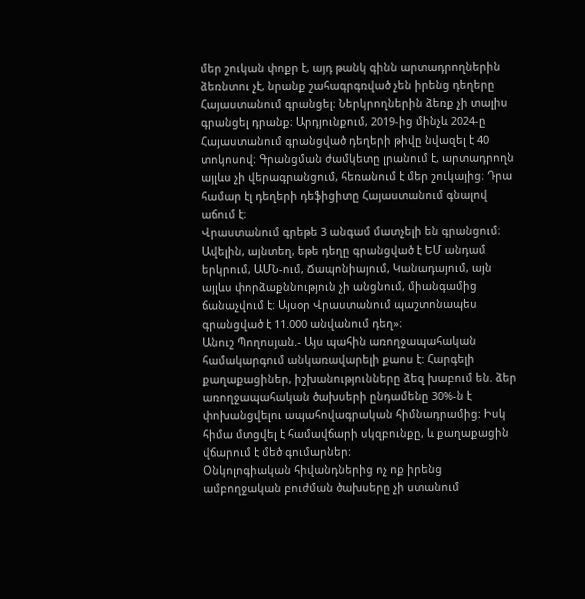մեր շուկան փոքր է, այդ թանկ գինն արտադրողներին ձեռնտու չէ, նրանք շահագրգռված չեն իրենց դեղերը Հայաստանում գրանցել։ Ներկրողներին ձեռք չի տալիս գրանցել դրանք։ Արդյունքում, 2019-ից մինչև 2024-ը Հայաստանում գրանցված դեղերի թիվը նվազել է 40 տոկոսով։ Գրանցման ժամկետը լրանում է, արտադրողն այլևս չի վերագրանցում, հեռանում է մեր շուկայից։ Դրա համար էլ դեղերի դեֆիցիտը Հայաստանում գնալով աճում է։
Վրաստանում գրեթե 3 անգամ մատչելի են գրանցում։ Ավելին, այնտեղ, եթե դեղը գրանցված է ԵՄ անդամ երկրում, ԱՄՆ-ում, Ճապոնիայում, Կանադայում, այն այլևս փորձաքննություն չի անցնում, միանգամից ճանաչվում է։ Այսօր Վրաստանում պաշտոնապես գրանցված է 11.000 անվանում դեղ»։
Անուշ Պողոսյան.- Այս պահին առողջապահական համակարգում անկառավարելի քաոս է: Հարգելի քաղաքացիներ, իշխանությունները ձեզ խաբում են. ձեր առողջապահական ծախսերի ընդամենը 30%-ն է փոխանցվելու ապահովագրական հիմնադրամից: Իսկ հիմա մտցվել է համավճարի սկզբունքը, և քաղաքացին վճարում է մեծ գումարներ:
Օնկոլոգիական հիվանդներից ոչ ոք իրենց ամբողջական բուժման ծախսերը չի ստանում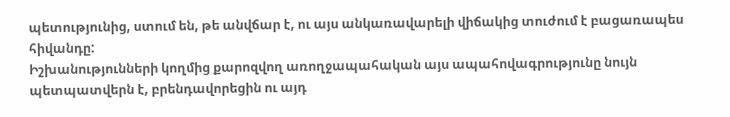պետությունից, ստում են, թե անվճար է, ու այս անկառավարելի վիճակից տուժում է բացառապես հիվանդը:
Իշխանությունների կողմից քարոզվող առողջապահական այս ապահովագրությունը նույն պետպատվերն է, բրենդավորեցին ու այդ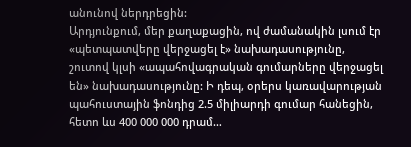անունով ներդրեցին:
Արդյունքում, մեր քաղաքացին, ով ժամանակին լսում էր «պետպատվերը վերջացել է» նախադասությունը, շուտով կլսի «ապահովագրական գումարները վերջացել են» նախադասությունը: Ի դեպ, օրերս կառավարության պահուստային ֆոնդից 2.5 միլիարդի գումար հանեցին, հետո ևս 400 000 000 դրամ…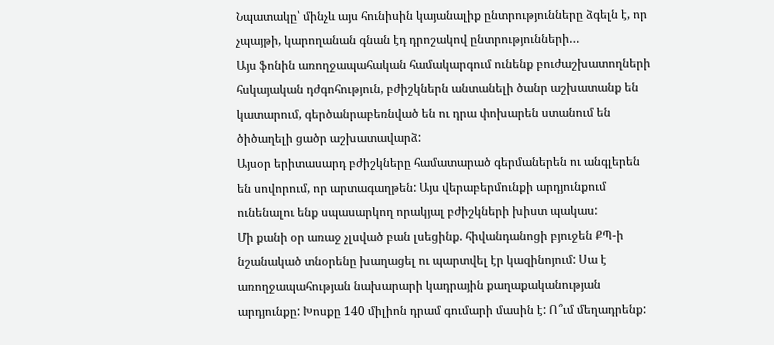Նպատակը՝ մինչև այս հունիսին կայանալիք ընտրությունները ձգելն է, որ չպայթի, կարողանան գնան էդ դրոշակով ընտրությունների…
Այս ֆոնին առողջապահական համակարգում ունենք բուժաշխատողների հսկայական դժգոհություն, բժիշկներն անտանելի ծանր աշխատանք են կատարում, գերծանրաբեռնված են ու դրա փոխարեն ստանում են ծիծաղելի ցածր աշխատավարձ:
Այսօր երիտասարդ բժիշկները համատարած գերմաներեն ու անգլերեն են սովորում, որ արտագաղթեն: Այս վերաբերմունքի արդյունքում ունենալու ենք սպասարկող որակյալ բժիշկների խիստ պակաս:
Մի քանի օր առաջ չլսված բան լսեցինք. հիվանդանոցի բյուջեն ՔՊ-ի նշանակած տնօրենը խաղացել ու պարտվել էր կազինոյում: Սա է առողջապահության նախարարի կադրային քաղաքականության արդյունքը: Խոսքը 140 միլիոն դրամ գումարի մասին է: Ո՞ւմ մեղադրենք: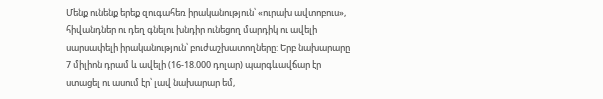Մենք ունենք երեք զուգահեռ իրականություն՝ «ուրախ ավտոբուս», հիվանդներ ու դեղ գնելու խնդիր ունեցող մարդիկ ու ավելի սարսափելի իրականություն՝ բուժաշխատողները: Երբ նախարարը 7 միլիոն դրամ և ավելի (16-18.000 դոլար) պարգևավճար էր ստացել ու ասում էր՝ լավ նախարար եմ,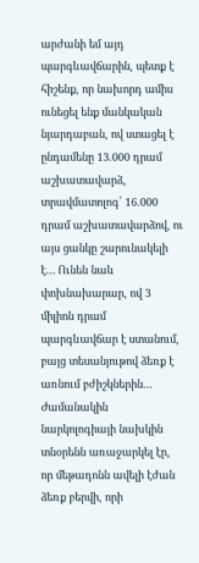արժանի եմ այդ պարգևավճարին, պետք է հիշենք, որ նախորդ ամիս ունեցել ենք մանկական նյարդաբան, ով ստացել է ընդամենը 13.000 դրամ աշխատավարձ, տրավմատոլոգ՝ 16.000 դրամ աշխատավարձով, ու այս ցանկը շարունակելի է… Ունեն նաև փոխնախարար, ով 3 միլիոն դրամ պարգևավճար է ստանում, բայց տեսանյութով ձեռք է առնում բժիշկներին…
Ժամանակին նարկոլոգիայի նախկին տնօրենն առաջարկել էր, որ մեթադոնն ավելի էժան ձեռք բերվի, որի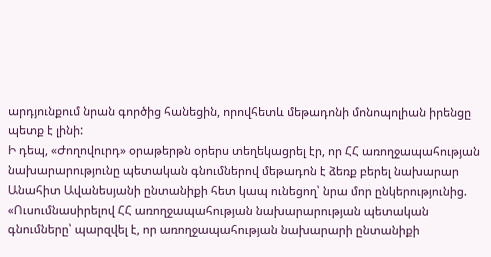արդյունքում նրան գործից հանեցին, որովհետև մեթադոնի մոնոպոլիան իրենցը պետք է լինի:
Ի դեպ, «Ժողովուրդ» օրաթերթն օրերս տեղեկացրել էր, որ ՀՀ առողջապահության նախարարությունը պետական գնումներով մեթադոն է ձեռք բերել նախարար Անահիտ Ավանեսյանի ընտանիքի հետ կապ ունեցող՝ նրա մոր ընկերությունից.
«Ուսումնասիրելով ՀՀ առողջապահության նախարարության պետական գնումները՝ պարզվել է, որ առողջապահության նախարարի ընտանիքի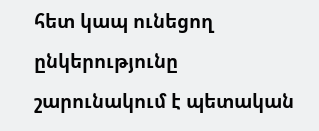հետ կապ ունեցող ընկերությունը շարունակում է պետական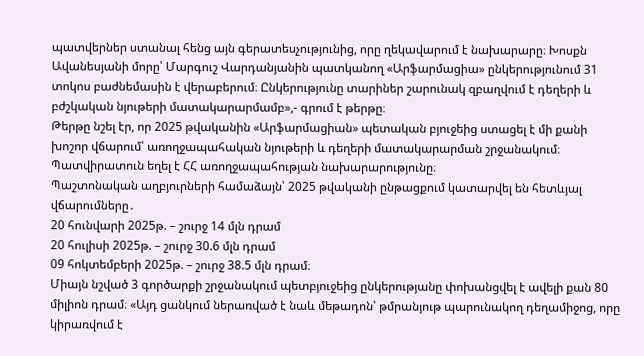պատվերներ ստանալ հենց այն գերատեսչությունից, որը ղեկավարում է նախարարը։ Խոսքն Ավանեսյանի մորը՝ Մարգուշ Վարդանյանին պատկանող «Արֆարմացիա» ընկերությունում 31 տոկոս բաժնեմասին է վերաբերում։ Ընկերությունը տարիներ շարունակ զբաղվում է դեղերի և բժշկական նյութերի մատակարարմամբ»,- գրում է թերթը։
Թերթը նշել էր, որ 2025 թվականին «Արֆարմացիան» պետական բյուջեից ստացել է մի քանի խոշոր վճարում՝ առողջապահական նյութերի և դեղերի մատակարարման շրջանակում։ Պատվիրատուն եղել է ՀՀ առողջապահության նախարարությունը։
Պաշտոնական աղբյուրների համաձայն՝ 2025 թվականի ընթացքում կատարվել են հետևյալ վճարումները․
20 հունվարի 2025թ. – շուրջ 14 մլն դրամ
20 հուլիսի 2025թ. – շուրջ 30.6 մլն դրամ
09 հոկտեմբերի 2025թ. – շուրջ 38.5 մլն դրամ։
Միայն նշված 3 գործարքի շրջանակում պետբյուջեից ընկերությանը փոխանցվել է ավելի քան 80 միլիոն դրամ։ «Այդ ցանկում ներառված է նաև մեթադոն՝ թմրանյութ պարունակող դեղամիջոց, որը կիրառվում է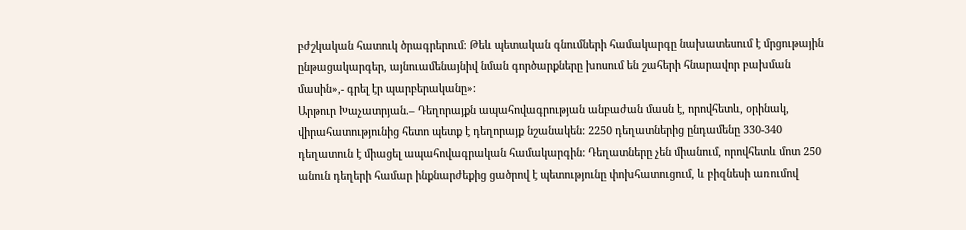բժշկական հատուկ ծրագրերում։ Թեև պետական գնումների համակարգը նախատեսում է մրցութային ընթացակարգեր, այնուամենայնիվ նման գործարքները խոսում են շահերի հնարավոր բախման մասին»,- գրել էր պարբերականը»:
Արթուր Խաչատրյան.– Դեղորայքն ապահովագրության անբաժան մասն է, որովհետև, օրինակ, վիրահատությունից հետո պետք է դեղորայք նշանակեն: 2250 դեղատներից ընդամենը 330-340 դեղատուն է միացել ապահովագրական համակարգին: Դեղատները չեն միանում, որովհետև մոտ 250 անուն դեղերի համար ինքնարժեքից ցածրով է պետությունը փոխհատուցում, և բիզնեսի առումով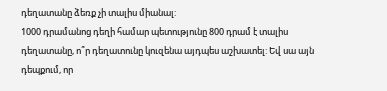դեղատանը ձեռք չի տալիս միանալ:
1000 դրամանոց դեղի համար պետությունը 800 դրամ է տալիս դեղատանը, ո՞ր դեղատունը կուզենա այդպես աշխատել: Եվ սա այն դեպքում, որ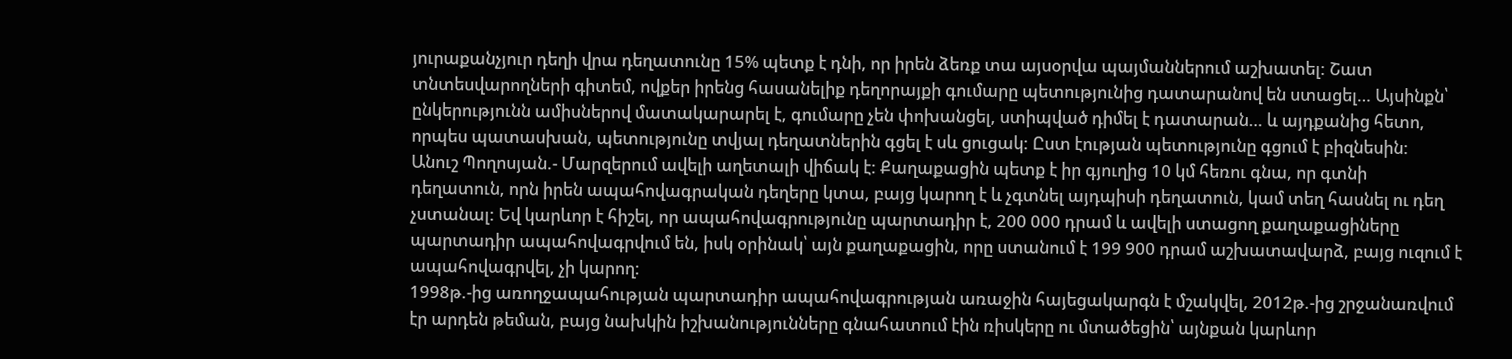յուրաքանչյուր դեղի վրա դեղատունը 15% պետք է դնի, որ իրեն ձեռք տա այսօրվա պայմաններում աշխատել: Շատ տնտեսվարողների գիտեմ, ովքեր իրենց հասանելիք դեղորայքի գումարը պետությունից դատարանով են ստացել… Այսինքն՝ ընկերությունն ամիսներով մատակարարել է, գումարը չեն փոխանցել, ստիպված դիմել է դատարան… և այդքանից հետո, որպես պատասխան, պետությունը տվյալ դեղատներին գցել է սև ցուցակ: Ըստ էության պետությունը գցում է բիզնեսին:
Անուշ Պողոսյան.- Մարզերում ավելի աղետալի վիճակ է: Քաղաքացին պետք է իր գյուղից 10 կմ հեռու գնա, որ գտնի դեղատուն, որն իրեն ապահովագրական դեղերը կտա, բայց կարող է և չգտնել այդպիսի դեղատուն, կամ տեղ հասնել ու դեղ չստանալ: Եվ կարևոր է հիշել, որ ապահովագրությունը պարտադիր է, 200 000 դրամ և ավելի ստացող քաղաքացիները պարտադիր ապահովագրվում են, իսկ օրինակ՝ այն քաղաքացին, որը ստանում է 199 900 դրամ աշխատավարձ, բայց ուզում է ապահովագրվել, չի կարող:
1998թ.-ից առողջապահության պարտադիր ապահովագրության առաջին հայեցակարգն է մշակվել, 2012թ.-ից շրջանառվում էր արդեն թեման, բայց նախկին իշխանությունները գնահատում էին ռիսկերը ու մտածեցին՝ այնքան կարևոր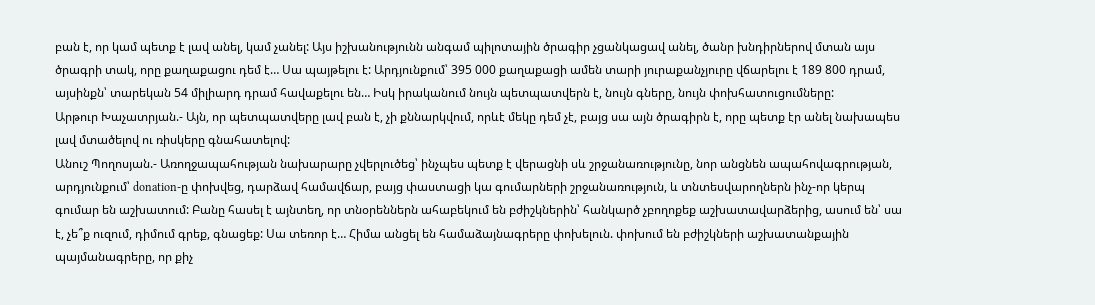բան է, որ կամ պետք է լավ անել, կամ չանել: Այս իշխանությունն անգամ պիլոտային ծրագիր չցանկացավ անել, ծանր խնդիրներով մտան այս ծրագրի տակ, որը քաղաքացու դեմ է… Սա պայթելու է: Արդյունքում՝ 395 000 քաղաքացի ամեն տարի յուրաքանչյուրը վճարելու է 189 800 դրամ, այսինքն՝ տարեկան 54 միլիարդ դրամ հավաքելու են… Իսկ իրականում նույն պետպատվերն է, նույն գները, նույն փոխհատուցումները:
Արթուր Խաչատրյան.- Այն, որ պետպատվերը լավ բան է, չի քննարկվում, որևէ մեկը դեմ չէ, բայց սա այն ծրագիրն է, որը պետք էր անել նախապես լավ մտածելով ու ռիսկերը գնահատելով:
Անուշ Պողոսյան.- Առողջապահության նախարարը չվերլուծեց՝ ինչպես պետք է վերացնի սև շրջանառությունը, նոր անցնեն ապահովագրության, արդյունքում՝ donation-ը փոխվեց, դարձավ համավճար, բայց փաստացի կա գումարների շրջանառություն, և տնտեսվարողներն ինչ-որ կերպ գումար են աշխատում: Բանը հասել է այնտեղ, որ տնօրեններն ահաբեկում են բժիշկներին՝ հանկարծ չբողոքեք աշխատավարձերից, ասում են՝ սա է, չե՞ք ուզում, դիմում գրեք, գնացեք: Սա տեռոր է… Հիմա անցել են համաձայնագրերը փոխելուն. փոխում են բժիշկների աշխատանքային պայմանագրերը, որ քիչ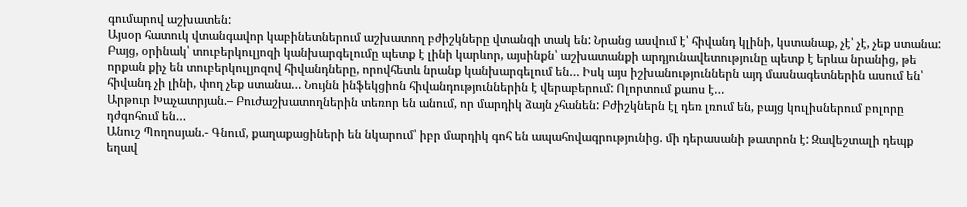գումարով աշխատեն:
Այսօր հատուկ վտանգավոր կաբինետներում աշխատող բժիշկները վտանգի տակ են: Նրանց ասվում է՝ հիվանդ կլինի, կստանաք, չէ՝ չէ, չեք ստանա: Բայց, օրինակ՝ տուբերկուլյոզի կանխարգելումը պետք է լինի կարևոր, այսինքն՝ աշխատանքի արդյունավետությունը պետք է երևա նրանից, թե որքան քիչ են տուբերկուլյոզով հիվանդները, որովհետև նրանք կանխարգելում են… Իսկ այս իշխանություններն այդ մասնագետներին ասում են՝ հիվանդ չի լինի, փող չեք ստանա… Նույնն ինֆեկցիոն հիվանդություններին է վերաբերում: Ոլորտում քաոս է…
Արթուր Խաչատրյան.– Բուժաշխատողներին տեռոր են անում, որ մարդիկ ձայն չհանեն: Բժիշկներն էլ դեռ լռում են, բայց կուլիսներում բոլորը դժգոհում են…
Անուշ Պողոսյան.- Գնում, քաղաքացիների են նկարում՝ իբր մարդիկ գոհ են ապահովագրությունից. մի դերասանի թատրոն է: Զավեշտալի դեպք եղավ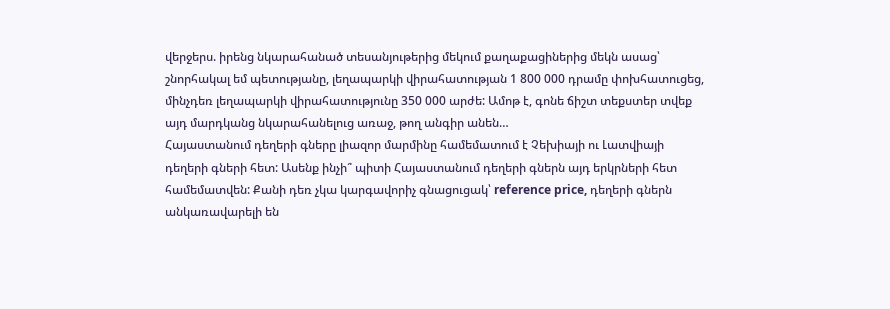վերջերս. իրենց նկարահանած տեսանյութերից մեկում քաղաքացիներից մեկն ասաց՝ շնորհակալ եմ պետությանը, լեղապարկի վիրահատության 1 800 000 դրամը փոխհատուցեց, մինչդեռ լեղապարկի վիրահատությունը 350 000 արժե: Ամոթ է, գոնե ճիշտ տեքստեր տվեք այդ մարդկանց նկարահանելուց առաջ, թող անգիր անեն…
Հայաստանում դեղերի գները լիազոր մարմինը համեմատում է Չեխիայի ու Լատվիայի դեղերի գների հետ: Ասենք ինչի՞ պիտի Հայաստանում դեղերի գներն այդ երկրների հետ համեմատվեն: Քանի դեռ չկա կարգավորիչ գնացուցակ՝ reference price, դեղերի գներն անկառավարելի են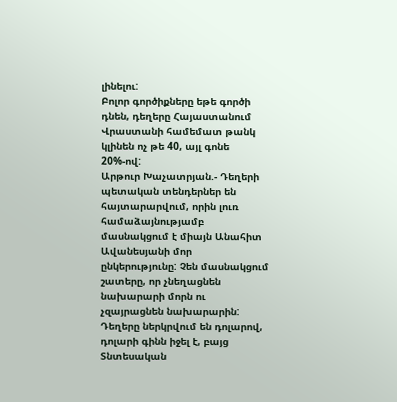լինելու:
Բոլոր գործիքները եթե գործի դնեն, դեղերը Հայաստանում Վրաստանի համեմատ թանկ կլինեն ոչ թե 40, այլ գոնե 20%-ով:
Արթուր Խաչատրյան.- Դեղերի պետական տենդերներ են հայտարարվում, որին լուռ համաձայնությամբ մասնակցում է միայն Անահիտ Ավանեսյանի մոր ընկերությունը: Չեն մասնակցում շատերը, որ չնեղացնեն նախարարի մորն ու չզայրացնեն նախարարին:
Դեղերը ներկրվում են դոլարով, դոլարի գինն իջել է, բայց Տնտեսական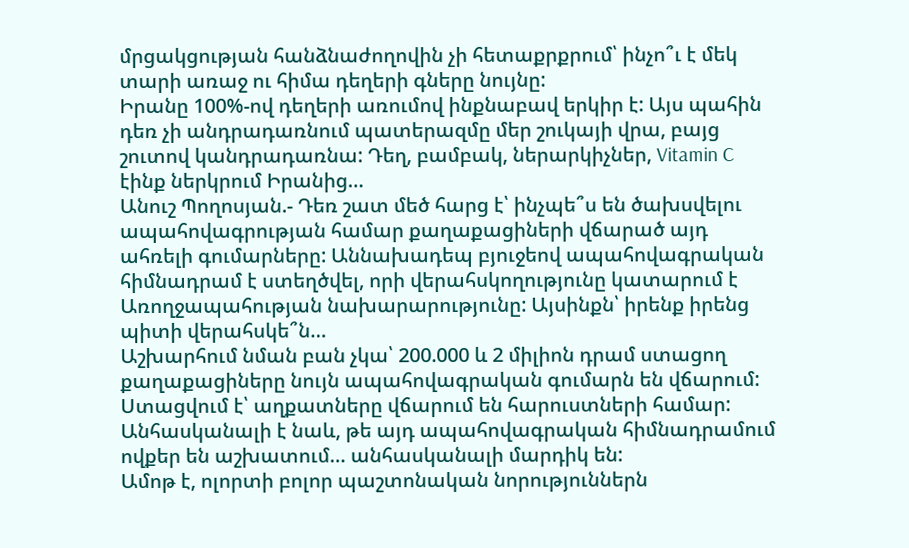մրցակցության հանձնաժողովին չի հետաքրքրում՝ ինչո՞ւ է մեկ տարի առաջ ու հիմա դեղերի գները նույնը:
Իրանը 100%-ով դեղերի առումով ինքնաբավ երկիր է: Այս պահին դեռ չի անդրադառնում պատերազմը մեր շուկայի վրա, բայց շուտով կանդրադառնա: Դեղ, բամբակ, ներարկիչներ, Vitamin C էինք ներկրում Իրանից…
Անուշ Պողոսյան.- Դեռ շատ մեծ հարց է՝ ինչպե՞ս են ծախսվելու ապահովագրության համար քաղաքացիների վճարած այդ ահռելի գումարները: Աննախադեպ բյուջեով ապահովագրական հիմնադրամ է ստեղծվել, որի վերահսկողությունը կատարում է Առողջապահության նախարարությունը: Այսինքն՝ իրենք իրենց պիտի վերահսկե՞ն…
Աշխարհում նման բան չկա՝ 200.000 և 2 միլիոն դրամ ստացող քաղաքացիները նույն ապահովագրական գումարն են վճարում: Ստացվում է՝ աղքատները վճարում են հարուստների համար:
Անհասկանալի է նաև, թե այդ ապահովագրական հիմնադրամում ովքեր են աշխատում… անհասկանալի մարդիկ են:
Ամոթ է, ոլորտի բոլոր պաշտոնական նորություններն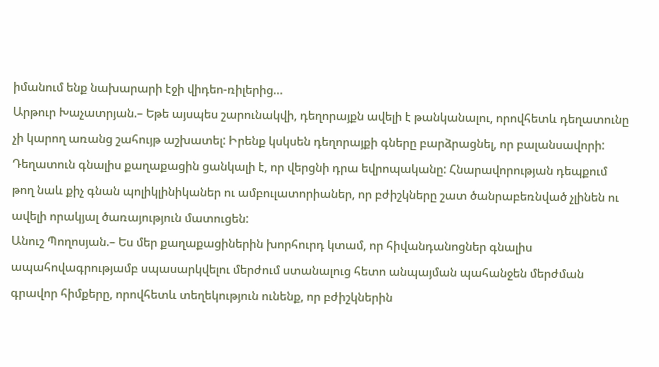իմանում ենք նախարարի էջի վիդեո-ռիլերից…
Արթուր Խաչատրյան.– Եթե այսպես շարունակվի, դեղորայքն ավելի է թանկանալու, որովհետև դեղատունը չի կարող առանց շահույթ աշխատել: Իրենք կսկսեն դեղորայքի գները բարձրացնել, որ բալանսավորի:
Դեղատուն գնալիս քաղաքացին ցանկալի է, որ վերցնի դրա եվրոպականը: Հնարավորության դեպքում թող նաև քիչ գնան պոլիկլինիկաներ ու ամբուլատորիաներ, որ բժիշկները շատ ծանրաբեռնված չլինեն ու ավելի որակյալ ծառայություն մատուցեն:
Անուշ Պողոսյան.– Ես մեր քաղաքացիներին խորհուրդ կտամ, որ հիվանդանոցներ գնալիս ապահովագրությամբ սպասարկվելու մերժում ստանալուց հետո անպայման պահանջեն մերժման գրավոր հիմքերը, որովհետև տեղեկություն ունենք, որ բժիշկներին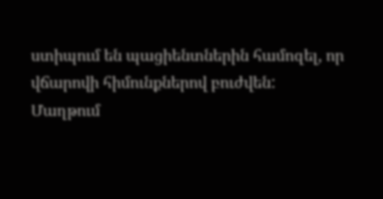ստիպում են պացիենտներին համոզել, որ վճարովի հիմունքներով բուժվեն:
Մաղթում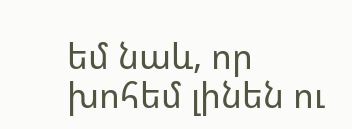եմ նաև, որ խոհեմ լինեն ու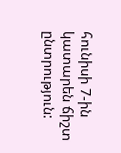հունիսի 7-ին կատարեն ճիշտ ընտրություն: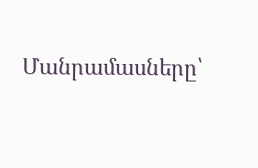Մանրամասները՝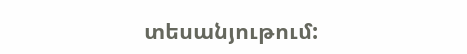տեսանյութում: